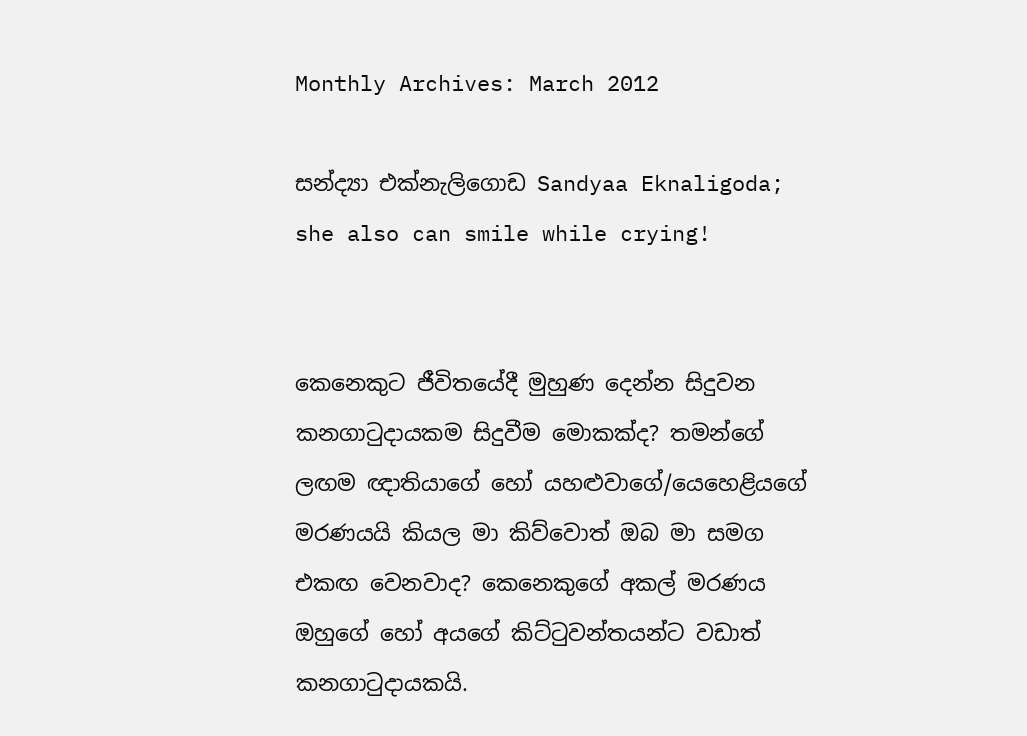Monthly Archives: March 2012

සන්ද්‍යා එක්නැලිගොඩ Sandyaa Eknaligoda; she also can smile while crying!


කෙනෙකුට ජීවිතයේදී මුහුණ දෙන්න සිදුවන කනගාටුදායකම සිදුවීම මොකක්ද? තමන්ගේ ලඟම ඥාතියාගේ හෝ යහළුවාගේ/යෙහෙළියගේ මරණයයි කියල මා කිව්වොත් ඔබ මා සමග එකඟ වෙනවාද? කෙනෙකුගේ අකල් මරණය ඔහුගේ හෝ අයගේ කිට්ටුවන්තයන්ට වඩාත් කනගාටුදායකයි.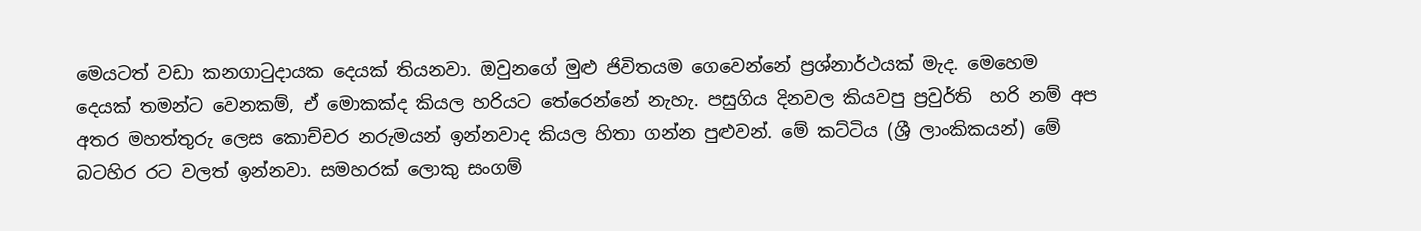මෙයටත් වඩා කනගාටුදායක දෙයක් තියනවා. ඔවුනගේ මුළු ජිවිතයම ගෙවෙන්නේ ප්‍රශ්නාර්ථයක් මැද. මෙහෙම දෙයක් තමන්ට වෙනකම්, ඒ මොකක්ද කියල හරියට තේරෙන්නේ නැහැ. පසුගිය දිනවල කියවපු ප්‍රවුර්ති  හරි නම් අප අතර මහත්තුරු ලෙස කොච්චර නරුමයන් ඉන්නවාද කියල හිතා ගන්න පුළුවන්. මේ කට්ටිය (ශ්‍රී ලාංකිකයන්) මේ බටහිර රට වලත් ඉන්නවා. සමහරක් ලොකු සංගම්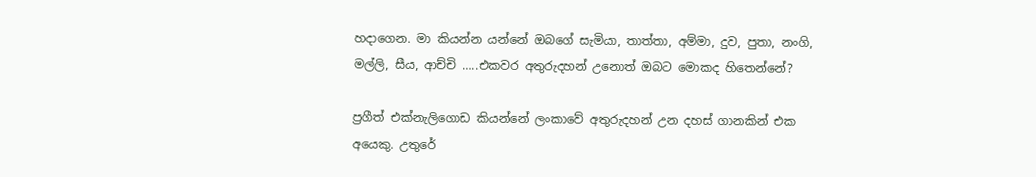හදාගෙන. මා කියන්න යන්නේ ඔබගේ සැමියා, තාත්තා, අම්මා, දුව, පුතා, නංගි, මල්ලි, සීය, ආච්චි …..එකවර අතුරුදහන් උනොත් ඔබට මොකද හිතෙන්නේ?

ප්‍රගීත් එක්නැලිගොඩ කියන්නේ ලංකාවේ අතුරුදහන් උන දහස් ගානකින් එක අයෙකු. උතුරේ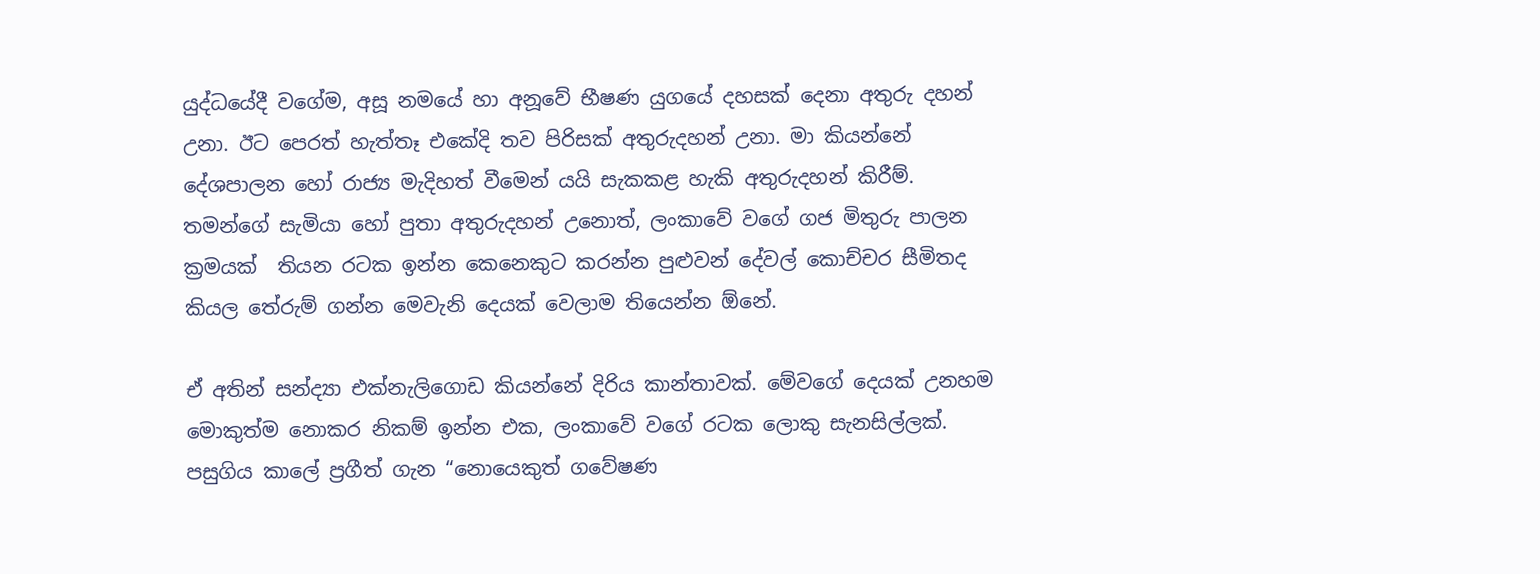යුද්ධයේදී වගේම, අසූ නමයේ හා අනූවේ භීෂණ යුගයේ දහසක් දෙනා අතුරු දහන් උනා. ඊට පෙරත් හැත්තෑ එකේදි තව පිරිසක් අතුරුදහන් උනා. මා කියන්නේ දේශපාලන හෝ රාජ්‍ය මැදිහත් වීමෙන් යයි සැකකළ හැකි අතුරුදහන් කිරීම්. තමන්ගේ සැමියා හෝ පුතා අතුරුදහන් උනොත්, ලංකාවේ වගේ ගජ මිතුරු පාලන ක්‍රමයක්  තියන රටක ඉන්න කෙනෙකුට කරන්න පුළුවන් දේවල් කොච්චර සීමිතද කියල තේරුම් ගන්න මෙවැනි දෙයක් වෙලාම තියෙන්න ඕනේ.

ඒ අතින් සන්ද්‍යා එක්නැලිගොඩ කියන්නේ දිරිය කාන්තාවක්. මේවගේ දෙයක් උනහම මොකුත්ම නොකර නිකම් ඉන්න එක, ලංකාවේ වගේ රටක ලොකු සැනසිල්ලක්. පසුගිය කාලේ ප්‍රගීත් ගැන “නොයෙකුත් ගවේෂණ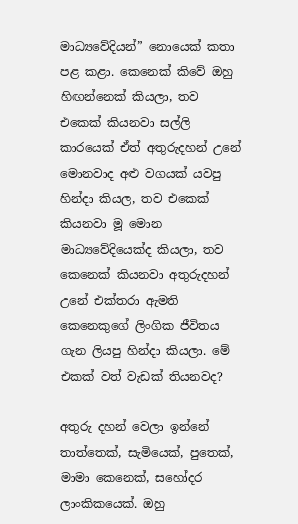මාධ්‍යවේදියන්” නොයෙක් කතා පළ කළා. කෙනෙක් කිවේ ඔහු හිඟන්නෙක් කියලා, තව එකෙක් කියනවා සල්ලි කාරයෙක් ඒත් අතුරුදහන් උනේ මොනවාද අළු වගයක් යවපු හින්දා කියල, තව එකෙක් කියනවා මූ මොන මාධ්‍යවේදියෙක්ද කියලා, තව කෙනෙක් කියනවා අතුරුදහන් උනේ එක්තරා ඇමති කෙනෙකුගේ ලිංගික ජීවිතය ගැන ලියපු හින්දා කියලා. මේ එකක් වත් වැඩක් තියනවද?

අතුරු දහන් වෙලා ඉන්නේ තාත්තෙක්, සැමියෙක්, පුතෙක්, මාමා කෙනෙක්, සහෝදර ලාංකිකයෙක්. ඔහු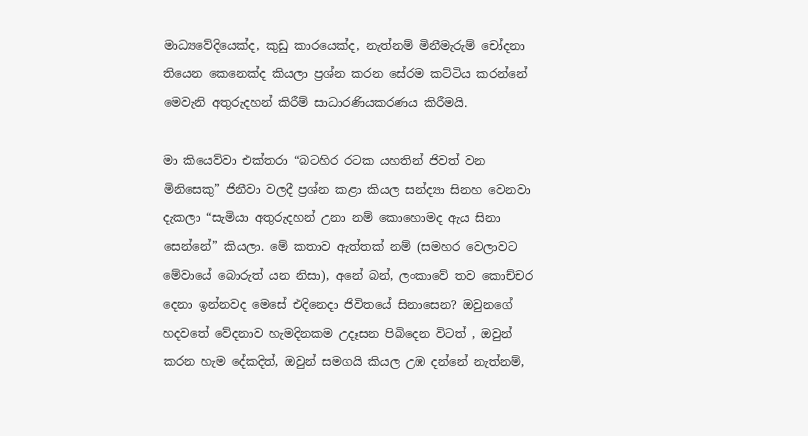මාධ්‍යවේදියෙක්ද, කුඩු කාරයෙක්ද, නැත්නම් මිනීමැරුම් චෝදනා තියෙන කෙනෙක්ද කියලා ප්‍රශ්න කරන සේරම කට්ටිය කරන්නේ මෙවැනි අතුරුදහන් කිරීම් සාධාරණියකරණය කිරීමයි.

මා කියෙව්වා එක්තරා “බටහිර රටක යහතින් ජිවත් වන මිනිසෙකු” ජිනීවා වලදී ප්‍රශ්න කළා කියල සන්ද්‍යා සිනහ වෙනවා දැකලා “සැමියා අතුරුදහන් උනා නම් කොහොමද ඇය සිනා සෙන්නේ” කියලා. මේ කතාව ඇත්තක් නම් (සමහර වෙලාවට මේවායේ බොරුත් යන නිසා), අනේ බන්, ලංකාවේ තව කොච්චර දෙනා ඉන්නවද මෙසේ එදිනෙදා ජිවිතයේ සිනාසෙන? ඔවුනගේ හදවතේ වේදනාව හැමදිනකම උදෑසන පිබිදෙන විටත් , ඔවුන් කරන හැම දේකදිත්, ඔවුන් සමගයි කියල උඹ දන්නේ නැත්නම්,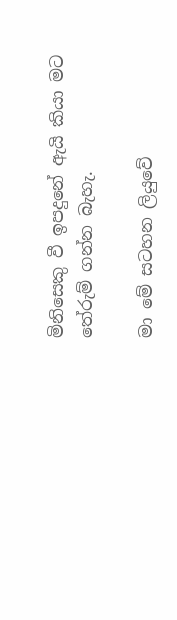මිනිසෙකු වී ඉපදුනේ ඇයි කියා මට තේරුම් ගන්න බැහැ.

මා මේ සටහන ලියුවේ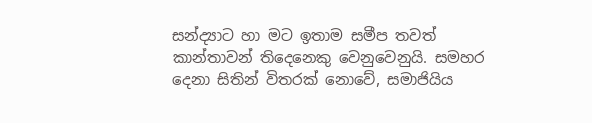සන්ද්‍යාට හා මට ඉතාම සමීප තවත් කාන්තාවන් තිදෙනෙකු වෙනුවෙනුයි. සමහර දෙනා සිතින් විතරක් නොවේ, සමාජියිය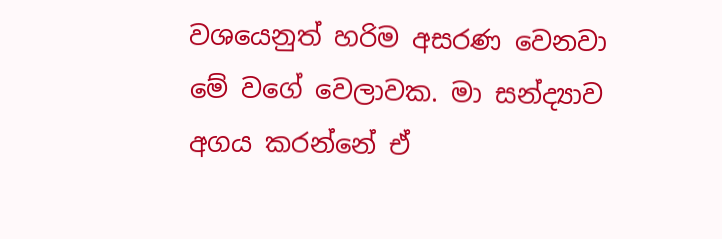වශයෙනුත් හරිම අසරණ වෙනවා මේ වගේ වෙලාවක. මා සන්ද්‍යාව අගය කරන්නේ ඒ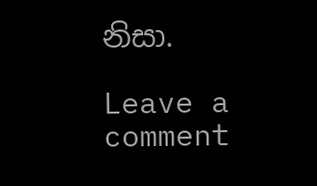නිසා.

Leave a comment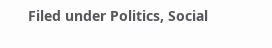Filed under Politics, Social